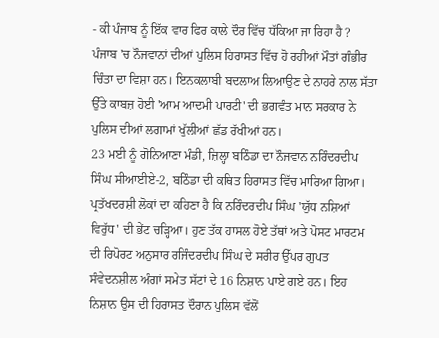- ਕੀ ਪੰਜਾਬ ਨੂੰ ਇੱਕ ਵਾਰ ਫਿਰ ਕਾਲੇ ਦੌਰ ਵਿੱਚ ਧੱਕਿਆ ਜਾ ਰਿਹਾ ਹੈ ?
ਪੰਜਾਬ 'ਚ ਨੌਜਵਾਨਾਂ ਦੀਆਂ ਪੁਲਿਸ ਹਿਰਾਸਤ ਵਿੱਚ ਹੋ ਰਹੀਆਂ ਮੌਤਾਂ ਗੰਭੀਰ ਚਿੰਤਾ ਦਾ ਵਿਸ਼ਾ ਹਨ। ਇਨਕਲਾਬੀ ਬਦਲਾਅ ਲਿਆਉਣ ਦੇ ਨਾਹਰੇ ਨਾਲ ਸੱਤਾ ਉੱਤੇ ਕਾਬਜ਼ ਹੋਈ 'ਆਮ ਆਦਮੀ ਪਾਰਟੀ' ਦੀ ਭਗਵੰਤ ਮਾਨ ਸਰਕਾਰ ਨੇ ਪੁਲਿਸ ਦੀਆਂ ਲਗਾਮਾਂ ਖੁੱਲੀਆਂ ਛੱਡ ਰੱਖੀਆਂ ਹਨ।
23 ਮਈ ਨੂੰ ਗੋਨਿਆਣਾ ਮੰਡੀ, ਜ਼ਿਲ੍ਹਾ ਬਠਿੰਡਾ ਦਾ ਨੌਜਵਾਨ ਨਰਿੰਦਰਦੀਪ ਸਿੰਘ ਸੀਆਈਏ-2, ਬਠਿੰਡਾ ਦੀ ਕਥਿਤ ਹਿਰਾਸਤ ਵਿੱਚ ਮਾਰਿਆ ਗਿਆ। ਪ੍ਰਤੱਖਦਰਸ਼ੀ ਲੋਕਾਂ ਦਾ ਕਹਿਣਾ ਹੈ ਕਿ ਨਰਿੰਦਰਦੀਪ ਸਿੰਘ 'ਯੁੱਧ ਨਸ਼ਿਆਂ ਵਿਰੁੱਧ' ਦੀ ਭੇਂਟ ਚੜ੍ਹਿਆ। ਹੁਣ ਤੱਕ ਹਾਸਲ ਹੋਏ ਤੱਥਾਂ ਅਤੇ ਪੋਸਟ ਮਾਰਟਮ ਦੀ ਰਿਪੋਰਟ ਅਨੁਸਾਰ ਰਜਿੰਦਰਦੀਪ ਸਿੰਘ ਦੇ ਸਰੀਰ ਉੱਪਰ ਗੁਪਤ ਸੰਵੇਦਨਸ਼ੀਲ ਅੰਗਾਂ ਸਮੇਤ ਸੱਟਾਂ ਦੇ 16 ਨਿਸ਼ਾਨ ਪਾਏ ਗਏ ਹਨ। ਇਹ ਨਿਸ਼ਾਨ ਉਸ ਦੀ ਹਿਰਾਸਤ ਦੌਰਾਨ ਪੁਲਿਸ ਵੱਲੋਂ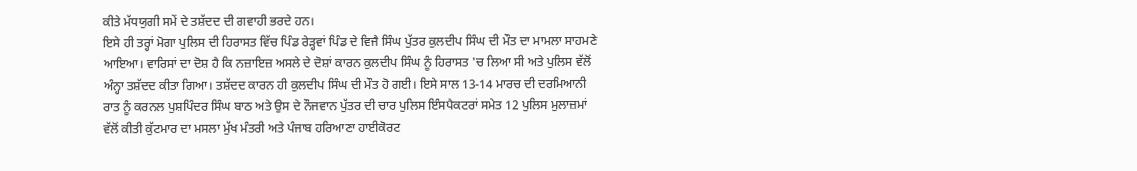ਕੀਤੇ ਮੱਧਯੁਗੀ ਸਮੇਂ ਦੇ ਤਸ਼ੱਦਦ ਦੀ ਗਵਾਹੀ ਭਰਦੇ ਹਨ।
ਇਸੇ ਹੀ ਤਰ੍ਹਾਂ ਮੋਗਾ ਪੁਲਿਸ ਦੀ ਹਿਰਾਸਤ ਵਿੱਚ ਪਿੰਡ ਰੇੜ੍ਹਵਾਂ ਪਿੰਡ ਦੇ ਵਿਜੈ ਸਿੰਘ ਪੁੱਤਰ ਕੁਲਦੀਪ ਸਿੰਘ ਦੀ ਮੌਤ ਦਾ ਮਾਮਲਾ ਸਾਹਮਣੇ ਆਇਆ। ਵਾਰਿਸਾਂ ਦਾ ਦੋਸ਼ ਹੈ ਕਿ ਨਜ਼ਾਇਜ਼ ਅਸਲੇ ਦੇ ਦੋਸ਼ਾਂ ਕਾਰਨ ਕੁਲਦੀਪ ਸਿੰਘ ਨੂੰ ਹਿਰਾਸਤ 'ਚ ਲਿਆ ਸੀ ਅਤੇ ਪੁਲਿਸ ਵੱਲੋਂ ਅੰਨ੍ਹਾ ਤਸ਼ੱਦਦ ਕੀਤਾ ਗਿਆ। ਤਸ਼ੱਦਦ ਕਾਰਨ ਹੀ ਕੁਲਦੀਪ ਸਿੰਘ ਦੀ ਮੌਤ ਹੋ ਗਈ। ਇਸੇ ਸਾਲ 13-14 ਮਾਰਚ ਦੀ ਦਰਮਿਆਨੀ ਰਾਤ ਨੂੰ ਕਰਨਲ ਪੁਸ਼ਪਿੰਦਰ ਸਿੰਘ ਬਾਠ ਅਤੇ ਉਸ ਦੇ ਨੌਜਵਾਨ ਪੁੱਤਰ ਦੀ ਚਾਰ ਪੁਲਿਸ ਇੰਸਪੈਕਟਰਾਂ ਸਮੇਤ 12 ਪੁਲਿਸ ਮੁਲਾਜ਼ਮਾਂ ਵੱਲੋਂ ਕੀਤੀ ਕੁੱਟਮਾਰ ਦਾ ਮਸਲਾ ਮੁੱਖ ਮੰਤਰੀ ਅਤੇ ਪੰਜਾਬ ਹਰਿਆਣਾ ਹਾਈਕੋਰਟ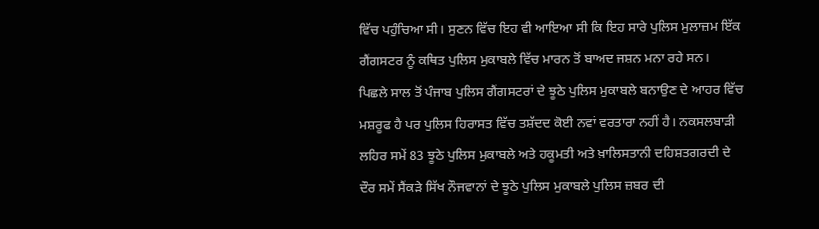ਵਿੱਚ ਪਹੁੰਚਿਆ ਸੀ। ਸੁਣਨ ਵਿੱਚ ਇਹ ਵੀ ਆਇਆ ਸੀ ਕਿ ਇਹ ਸਾਰੇ ਪੁਲਿਸ ਮੁਲਾਜ਼ਮ ਇੱਕ ਗੈਂਗਸਟਰ ਨੂੰ ਕਥਿਤ ਪੁਲਿਸ ਮੁਕਾਬਲੇ ਵਿੱਚ ਮਾਰਨ ਤੋਂ ਬਾਅਦ ਜਸ਼ਨ ਮਨਾ ਰਹੇ ਸਨ।
ਪਿਛਲੇ ਸਾਲ ਤੋਂ ਪੰਜਾਬ ਪੁਲਿਸ ਗੈਂਗਸਟਰਾਂ ਦੇ ਝੂਠੇ ਪੁਲਿਸ ਮੁਕਾਬਲੇ ਬਨਾਉਣ ਦੇ ਆਹਰ ਵਿੱਚ ਮਸ਼ਰੂਫ ਹੈ ਪਰ ਪੁਲਿਸ ਹਿਰਾਸਤ ਵਿੱਚ ਤਸ਼ੱਦਦ ਕੋਈ ਨਵਾਂ ਵਰਤਾਰਾ ਨਹੀਂ ਹੈ। ਨਕਸਲਬਾੜੀ ਲਹਿਰ ਸਮੇਂ 83 ਝੂਠੇ ਪੁਲਿਸ ਮੁਕਾਬਲੇ ਅਤੇ ਹਕੂਮਤੀ ਅਤੇ ਖ਼ਾਲਿਸਤਾਨੀ ਦਹਿਸ਼ਤਗਰਦੀ ਦੇ ਦੌਰ ਸਮੇਂ ਸੈਂਕੜੇ ਸਿੱਖ ਨੌਜਵਾਨਾਂ ਦੇ ਝੂਠੇ ਪੁਲਿਸ ਮੁਕਾਬਲੇ ਪੁਲਿਸ ਜ਼ਬਰ ਦੀ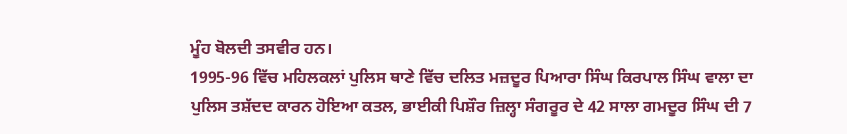ਮੂੰਹ ਬੋਲਦੀ ਤਸਵੀਰ ਹਨ।
1995-96 ਵਿੱਚ ਮਹਿਲਕਲਾਂ ਪੁਲਿਸ ਥਾਣੇ ਵਿੱਚ ਦਲਿਤ ਮਜ਼ਦੂਰ ਪਿਆਰਾ ਸਿੰਘ ਕਿਰਪਾਲ ਸਿੰਘ ਵਾਲਾ ਦਾ ਪੁਲਿਸ ਤਸ਼ੱਦਦ ਕਾਰਨ ਹੋਇਆ ਕਤਲ, ਭਾਈਕੀ ਪਿਸ਼ੌਰ ਜ਼ਿਲ੍ਹਾ ਸੰਗਰੂਰ ਦੇ 42 ਸਾਲਾ ਗਮਦੂਰ ਸਿੰਘ ਦੀ 7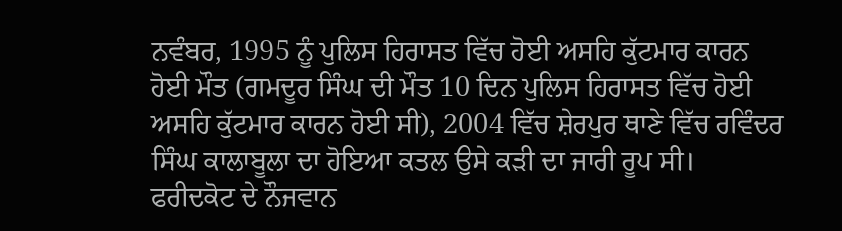ਨਵੰਬਰ, 1995 ਨੂੰ ਪੁਲਿਸ ਹਿਰਾਸਤ ਵਿੱਚ ਹੋਈ ਅਸਹਿ ਕੁੱਟਮਾਰ ਕਾਰਨ ਹੋਈ ਮੌਤ (ਗਮਦੂਰ ਸਿੰਘ ਦੀ ਮੌਤ 10 ਦਿਨ ਪੁਲਿਸ ਹਿਰਾਸਤ ਵਿੱਚ ਹੋਈ ਅਸਹਿ ਕੁੱਟਮਾਰ ਕਾਰਨ ਹੋਈ ਸੀ), 2004 ਵਿੱਚ ਸ਼ੇਰਪੁਰ ਥਾਣੇ ਵਿੱਚ ਰਵਿੰਦਰ ਸਿੰਘ ਕਾਲਾਬੂਲਾ ਦਾ ਹੋਇਆ ਕਤਲ ਉਸੇ ਕੜੀ ਦਾ ਜਾਰੀ ਰੂਪ ਸੀ। ਫਰੀਦਕੋਟ ਦੇ ਨੌਜਵਾਨ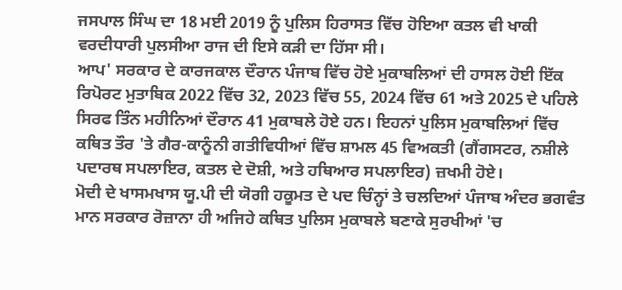ਜਸਪਾਲ ਸਿੰਘ ਦਾ 18 ਮਈ 2019 ਨੂੰ ਪੁਲਿਸ ਹਿਰਾਸਤ ਵਿੱਚ ਹੋਇਆ ਕਤਲ ਵੀ ਖਾਕੀ ਵਰਦੀਧਾਰੀ ਪੁਲਸੀਆ ਰਾਜ ਦੀ ਇਸੇ ਕੜੀ ਦਾ ਹਿੱਸਾ ਸੀ।
ਆਪ' ਸਰਕਾਰ ਦੇ ਕਾਰਜਕਾਲ ਦੌਰਾਨ ਪੰਜਾਬ ਵਿੱਚ ਹੋਏ ਮੁਕਾਬਲਿਆਂ ਦੀ ਹਾਸਲ ਹੋਈ ਇੱਕ ਰਿਪੋਰਟ ਮੁਤਾਬਿਕ 2022 ਵਿੱਚ 32, 2023 ਵਿੱਚ 55, 2024 ਵਿੱਚ 61 ਅਤੇ 2025 ਦੇ ਪਹਿਲੇ ਸਿਰਫ ਤਿੰਨ ਮਹੀਨਿਆਂ ਦੌਰਾਨ 41 ਮੁਕਾਬਲੇ ਹੋਏ ਹਨ। ਇਹਨਾਂ ਪੁਲਿਸ ਮੁਕਾਬਲਿਆਂ ਵਿੱਚ ਕਥਿਤ ਤੌਰ 'ਤੇ ਗੈਰ-ਕਾਨੂੰਨੀ ਗਤੀਵਿਧੀਆਂ ਵਿੱਚ ਸ਼ਾਮਲ 45 ਵਿਅਕਤੀ (ਗੈਂਗਸਟਰ, ਨਸ਼ੀਲੇ ਪਦਾਰਥ ਸਪਲਾਇਰ, ਕਤਲ ਦੇ ਦੋਸ਼ੀ, ਅਤੇ ਹਥਿਆਰ ਸਪਲਾਇਰ) ਜ਼ਖਮੀ ਹੋਏ।
ਮੋਦੀ ਦੇ ਖਾਸਮਖਾਸ ਯੂ.ਪੀ ਦੀ ਯੋਗੀ ਹਕੂਮਤ ਦੇ ਪਦ ਚਿੰਨ੍ਹਾਂ ਤੇ ਚਲਦਿਆਂ ਪੰਜਾਬ ਅੰਦਰ ਭਗਵੰਤ ਮਾਨ ਸਰਕਾਰ ਰੋਜ਼ਾਨਾ ਹੀ ਅਜਿਹੇ ਕਥਿਤ ਪੁਲਿਸ ਮੁਕਾਬਲੇ ਬਣਾਕੇ ਸੁਰਖੀਆਂ 'ਚ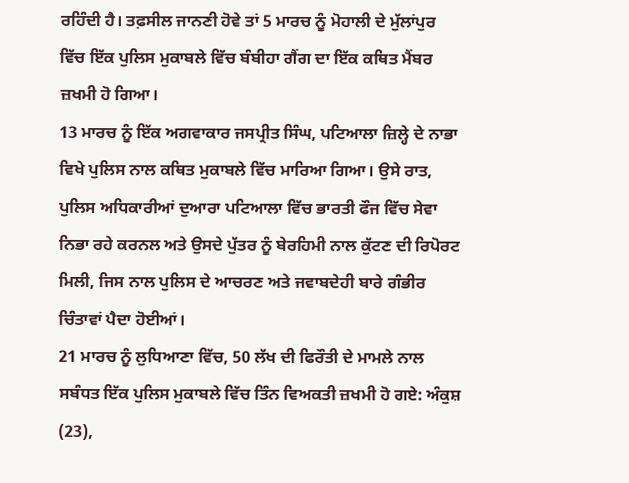ਰਹਿੰਦੀ ਹੈ। ਤਫ਼ਸੀਲ ਜਾਨਣੀ ਹੋਵੇ ਤਾਂ 5 ਮਾਰਚ ਨੂੰ ਮੋਹਾਲੀ ਦੇ ਮੁੱਲਾਂਪੁਰ ਵਿੱਚ ਇੱਕ ਪੁਲਿਸ ਮੁਕਾਬਲੇ ਵਿੱਚ ਬੰਬੀਹਾ ਗੈਂਗ ਦਾ ਇੱਕ ਕਥਿਤ ਮੈਂਬਰ ਜ਼ਖਮੀ ਹੋ ਗਿਆ।
13 ਮਾਰਚ ਨੂੰ ਇੱਕ ਅਗਵਾਕਾਰ ਜਸਪ੍ਰੀਤ ਸਿੰਘ, ਪਟਿਆਲਾ ਜ਼ਿਲ੍ਹੇ ਦੇ ਨਾਭਾ ਵਿਖੇ ਪੁਲਿਸ ਨਾਲ ਕਥਿਤ ਮੁਕਾਬਲੇ ਵਿੱਚ ਮਾਰਿਆ ਗਿਆ। ਉਸੇ ਰਾਤ, ਪੁਲਿਸ ਅਧਿਕਾਰੀਆਂ ਦੁਆਰਾ ਪਟਿਆਲਾ ਵਿੱਚ ਭਾਰਤੀ ਫੌਜ ਵਿੱਚ ਸੇਵਾ ਨਿਭਾ ਰਹੇ ਕਰਨਲ ਅਤੇ ਉਸਦੇ ਪੁੱਤਰ ਨੂੰ ਬੇਰਹਿਮੀ ਨਾਲ ਕੁੱਟਣ ਦੀ ਰਿਪੋਰਟ ਮਿਲੀ, ਜਿਸ ਨਾਲ ਪੁਲਿਸ ਦੇ ਆਚਰਣ ਅਤੇ ਜਵਾਬਦੇਹੀ ਬਾਰੇ ਗੰਭੀਰ ਚਿੰਤਾਵਾਂ ਪੈਦਾ ਹੋਈਆਂ।
21 ਮਾਰਚ ਨੂੰ ਲੁਧਿਆਣਾ ਵਿੱਚ, 50 ਲੱਖ ਦੀ ਫਿਰੌਤੀ ਦੇ ਮਾਮਲੇ ਨਾਲ ਸਬੰਧਤ ਇੱਕ ਪੁਲਿਸ ਮੁਕਾਬਲੇ ਵਿੱਚ ਤਿੰਨ ਵਿਅਕਤੀ ਜ਼ਖਮੀ ਹੋ ਗਏ: ਅੰਕੁਸ਼ (23),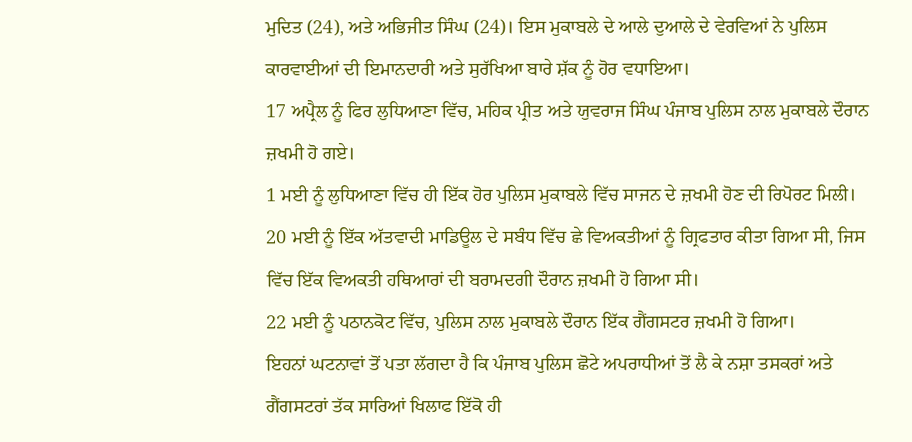ਮੁਦਿਤ (24), ਅਤੇ ਅਭਿਜੀਤ ਸਿੰਘ (24)। ਇਸ ਮੁਕਾਬਲੇ ਦੇ ਆਲੇ ਦੁਆਲੇ ਦੇ ਵੇਰਵਿਆਂ ਨੇ ਪੁਲਿਸ ਕਾਰਵਾਈਆਂ ਦੀ ਇਮਾਨਦਾਰੀ ਅਤੇ ਸੁਰੱਖਿਆ ਬਾਰੇ ਸ਼ੱਕ ਨੂੰ ਹੋਰ ਵਧਾਇਆ।
17 ਅਪ੍ਰੈਲ ਨੂੰ ਫਿਰ ਲੁਧਿਆਣਾ ਵਿੱਚ, ਮਹਿਕ ਪ੍ਰੀਤ ਅਤੇ ਯੁਵਰਾਜ ਸਿੰਘ ਪੰਜਾਬ ਪੁਲਿਸ ਨਾਲ ਮੁਕਾਬਲੇ ਦੌਰਾਨ ਜ਼ਖਮੀ ਹੋ ਗਏ।
1 ਮਈ ਨੂੰ ਲੁਧਿਆਣਾ ਵਿੱਚ ਹੀ ਇੱਕ ਹੋਰ ਪੁਲਿਸ ਮੁਕਾਬਲੇ ਵਿੱਚ ਸਾਜਨ ਦੇ ਜ਼ਖਮੀ ਹੋਣ ਦੀ ਰਿਪੋਰਟ ਮਿਲੀ।
20 ਮਈ ਨੂੰ ਇੱਕ ਅੱਤਵਾਦੀ ਮਾਡਿਊਲ ਦੇ ਸਬੰਧ ਵਿੱਚ ਛੇ ਵਿਅਕਤੀਆਂ ਨੂੰ ਗ੍ਰਿਫਤਾਰ ਕੀਤਾ ਗਿਆ ਸੀ, ਜਿਸ ਵਿੱਚ ਇੱਕ ਵਿਅਕਤੀ ਹਥਿਆਰਾਂ ਦੀ ਬਰਾਮਦਗੀ ਦੌਰਾਨ ਜ਼ਖਮੀ ਹੋ ਗਿਆ ਸੀ।
22 ਮਈ ਨੂੰ ਪਠਾਨਕੋਟ ਵਿੱਚ, ਪੁਲਿਸ ਨਾਲ ਮੁਕਾਬਲੇ ਦੌਰਾਨ ਇੱਕ ਗੈਂਗਸਟਰ ਜ਼ਖਮੀ ਹੋ ਗਿਆ।
ਇਹਨਾਂ ਘਟਨਾਵਾਂ ਤੋਂ ਪਤਾ ਲੱਗਦਾ ਹੈ ਕਿ ਪੰਜਾਬ ਪੁਲਿਸ ਛੋਟੇ ਅਪਰਾਧੀਆਂ ਤੋਂ ਲੈ ਕੇ ਨਸ਼ਾ ਤਸਕਰਾਂ ਅਤੇ ਗੈਂਗਸਟਰਾਂ ਤੱਕ ਸਾਰਿਆਂ ਖਿਲਾਫ ਇੱਕੋ ਹੀ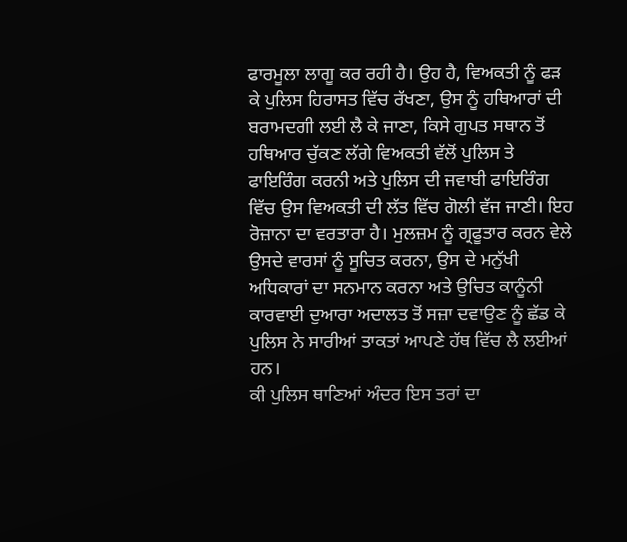ਫਾਰਮੂਲਾ ਲਾਗੂ ਕਰ ਰਹੀ ਹੈ। ਉਹ ਹੈ, ਵਿਅਕਤੀ ਨੂੰ ਫੜ ਕੇ ਪੁਲਿਸ ਹਿਰਾਸਤ ਵਿੱਚ ਰੱਖਣਾ, ਉਸ ਨੂੰ ਹਥਿਆਰਾਂ ਦੀ ਬਰਾਮਦਗੀ ਲਈ ਲੈ ਕੇ ਜਾਣਾ, ਕਿਸੇ ਗੁਪਤ ਸਥਾਨ ਤੋਂ ਹਥਿਆਰ ਚੁੱਕਣ ਲੱਗੇ ਵਿਅਕਤੀ ਵੱਲੋਂ ਪੁਲਿਸ ਤੇ ਫਾਇਰਿੰਗ ਕਰਨੀ ਅਤੇ ਪੁਲਿਸ ਦੀ ਜਵਾਬੀ ਫਾਇਰਿੰਗ ਵਿੱਚ ਉਸ ਵਿਅਕਤੀ ਦੀ ਲੱਤ ਵਿੱਚ ਗੋਲੀ ਵੱਜ ਜਾਣੀ। ਇਹ ਰੋਜ਼ਾਨਾ ਦਾ ਵਰਤਾਰਾ ਹੈ। ਮੁਲਜ਼ਮ ਨੂੰ ਗ੍ਰਫੂਤਾਰ ਕਰਨ ਵੇਲੇ ਉਸਦੇ ਵਾਰਸਾਂ ਨੂੰ ਸੂਚਿਤ ਕਰਨਾ, ਉਸ ਦੇ ਮਨੁੱਖੀ ਅਧਿਕਾਰਾਂ ਦਾ ਸਨਮਾਨ ਕਰਨਾ ਅਤੇ ਉਚਿਤ ਕਾਨੂੰਨੀ ਕਾਰਵਾਈ ਦੁਆਰਾ ਅਦਾਲਤ ਤੋਂ ਸਜ਼ਾ ਦਵਾਉਣ ਨੂੰ ਛੱਡ ਕੇ ਪੁਲਿਸ ਨੇ ਸਾਰੀਆਂ ਤਾਕਤਾਂ ਆਪਣੇ ਹੱਥ ਵਿੱਚ ਲੈ ਲਈਆਂ ਹਨ।
ਕੀ ਪੁਲਿਸ ਥਾਣਿਆਂ ਅੰਦਰ ਇਸ ਤਰਾਂ ਦਾ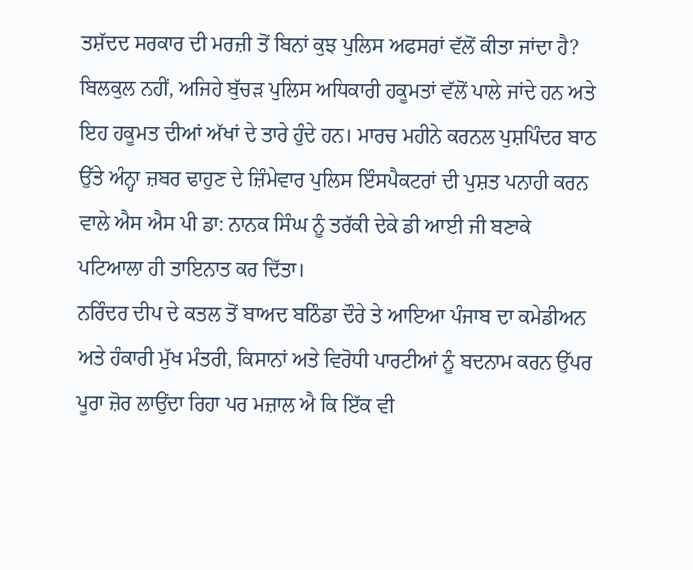ਤਸ਼ੱਦਦ ਸਰਕਾਰ ਦੀ ਮਰਜ਼ੀ ਤੋਂ ਬਿਨਾਂ ਕੁਝ ਪੁਲਿਸ ਅਫਸਰਾਂ ਵੱਲੋਂ ਕੀਤਾ ਜਾਂਦਾ ਹੈ? ਬਿਲਕੁਲ ਨਹੀਂ, ਅਜਿਹੇ ਬੁੱਚੜ ਪੁਲਿਸ ਅਧਿਕਾਰੀ ਹਕੂਮਤਾਂ ਵੱਲੋਂ ਪਾਲੇ ਜਾਂਦੇ ਹਨ ਅਤੇ ਇਹ ਹਕੂਮਤ ਦੀਆਂ ਅੱਖਾਂ ਦੇ ਤਾਰੇ ਹੁੰਦੇ ਹਨ। ਮਾਰਚ ਮਹੀਨੇ ਕਰਨਲ ਪੁਸ਼ਪਿੰਦਰ ਬਾਠ ਉੱਤੇ ਅੰਨ੍ਹਾ ਜ਼ਬਰ ਢਾਹੁਣ ਦੇ ਜ਼ਿੰਮੇਵਾਰ ਪੁਲਿਸ ਇੰਸਪੈਕਟਰਾਂ ਦੀ ਪੁਸ਼ਤ ਪਨਾਹੀ ਕਰਨ ਵਾਲੇ ਐਸ ਐਸ ਪੀ ਡਾ: ਨਾਨਕ ਸਿੰਘ ਨੂੰ ਤਰੱਕੀ ਦੇਕੇ ਡੀ ਆਈ ਜੀ ਬਣਾਕੇ ਪਟਿਆਲਾ ਹੀ ਤਾਇਨਾਤ ਕਰ ਦਿੱਤਾ।
ਨਰਿੰਦਰ ਦੀਪ ਦੇ ਕਤਲ ਤੋਂ ਬਾਅਦ ਬਠਿੰਡਾ ਦੌਰੇ ਤੇ ਆਇਆ ਪੰਜਾਬ ਦਾ ਕਮੇਡੀਅਨ ਅਤੇ ਹੰਕਾਰੀ ਮੁੱਖ ਮੰਤਰੀ, ਕਿਸਾਨਾਂ ਅਤੇ ਵਿਰੋਧੀ ਪਾਰਟੀਆਂ ਨੂੰ ਬਦਨਾਮ ਕਰਨ ਉੱਪਰ ਪੂਰਾ ਜ਼ੋਰ ਲਾਉਂਦਾ ਰਿਹਾ ਪਰ ਮਜ਼ਾਲ ਐ ਕਿ ਇੱਕ ਵੀ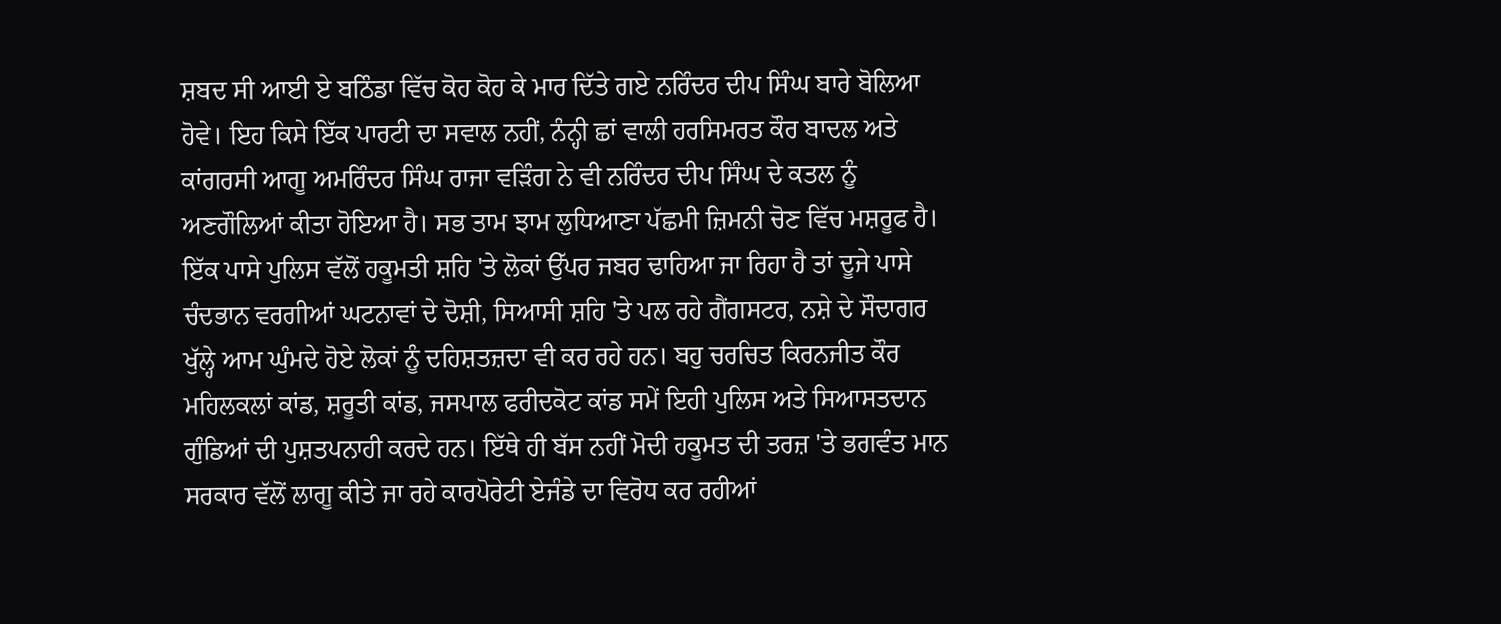ਸ਼ਬਦ ਸੀ ਆਈ ਏ ਬਠਿੰਡਾ ਵਿੱਚ ਕੋਹ ਕੋਹ ਕੇ ਮਾਰ ਦਿੱਤੇ ਗਏ ਨਰਿੰਦਰ ਦੀਪ ਸਿੰਘ ਬਾਰੇ ਬੋਲਿਆ ਹੋਵੇ। ਇਹ ਕਿਸੇ ਇੱਕ ਪਾਰਟੀ ਦਾ ਸਵਾਲ ਨਹੀਂ, ਨੰਨ੍ਹੀ ਛਾਂ ਵਾਲੀ ਹਰਸਿਮਰਤ ਕੌਰ ਬਾਦਲ ਅਤੇ ਕਾਂਗਰਸੀ ਆਗੂ ਅਮਰਿੰਦਰ ਸਿੰਘ ਰਾਜਾ ਵੜਿੰਗ ਨੇ ਵੀ ਨਰਿੰਦਰ ਦੀਪ ਸਿੰਘ ਦੇ ਕਤਲ ਨੂੰ ਅਣਗੌਲਿਆਂ ਕੀਤਾ ਹੋਇਆ ਹੈ। ਸਭ ਤਾਮ ਝਾਮ ਲੁਧਿਆਣਾ ਪੱਛਮੀ ਜ਼ਿਮਨੀ ਚੋਣ ਵਿੱਚ ਮਸ਼ਰੂਫ ਹੈ। ਇੱਕ ਪਾਸੇ ਪੁਲਿਸ ਵੱਲੋਂ ਹਕੂਮਤੀ ਸ਼ਹਿ 'ਤੇ ਲੋਕਾਂ ਉੱਪਰ ਜਬਰ ਢਾਹਿਆ ਜਾ ਰਿਹਾ ਹੈ ਤਾਂ ਦੂਜੇ ਪਾਸੇ ਚੰਦਭਾਨ ਵਰਗੀਆਂ ਘਟਨਾਵਾਂ ਦੇ ਦੋਸ਼ੀ, ਸਿਆਸੀ ਸ਼ਹਿ 'ਤੇ ਪਲ ਰਹੇ ਗੈਂਗਸਟਰ, ਨਸ਼ੇ ਦੇ ਸੌਦਾਗਰ ਖੁੱਲ੍ਹੇ ਆਮ ਘੁੰਮਦੇ ਹੋਏ ਲੋਕਾਂ ਨੂੰ ਦਹਿਸ਼ਤਜ਼ਦਾ ਵੀ ਕਰ ਰਹੇ ਹਨ। ਬਹੁ ਚਰਚਿਤ ਕਿਰਨਜੀਤ ਕੌਰ ਮਹਿਲਕਲਾਂ ਕਾਂਡ, ਸ਼ਰੂਤੀ ਕਾਂਡ, ਜਸਪਾਲ ਫਰੀਦਕੋਟ ਕਾਂਡ ਸਮੇਂ ਇਹੀ ਪੁਲਿਸ ਅਤੇ ਸਿਆਸਤਦਾਨ ਗੁੰਡਿਆਂ ਦੀ ਪੁਸ਼ਤਪਨਾਹੀ ਕਰਦੇ ਹਨ। ਇੱਥੇ ਹੀ ਬੱਸ ਨਹੀਂ ਮੋਦੀ ਹਕੂਮਤ ਦੀ ਤਰਜ਼ 'ਤੇ ਭਗਵੰਤ ਮਾਨ ਸਰਕਾਰ ਵੱਲੋਂ ਲਾਗੂ ਕੀਤੇ ਜਾ ਰਹੇ ਕਾਰਪੋਰੇਟੀ ਏਜੰਡੇ ਦਾ ਵਿਰੋਧ ਕਰ ਰਹੀਆਂ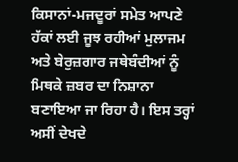ਕਿਸਾਨਾਂ-ਮਜਦੂਰਾਂ ਸਮੇਤ ਆਪਣੇ ਹੱਕਾਂ ਲਈ ਜੂਝ ਰਹੀਆਂ ਮੁਲਾਜਮ ਅਤੇ ਬੇਰੁਜ਼ਗਾਰ ਜਥੇਬੰਦੀਆਂ ਨੂੰ ਮਿਥਕੇ ਜ਼ਬਰ ਦਾ ਨਿਸ਼ਾਨਾ ਬਣਾਇਆ ਜਾ ਰਿਹਾ ਹੈ। ਇਸ ਤਰ੍ਹਾਂ ਅਸੀਂ ਦੇਖਦੇ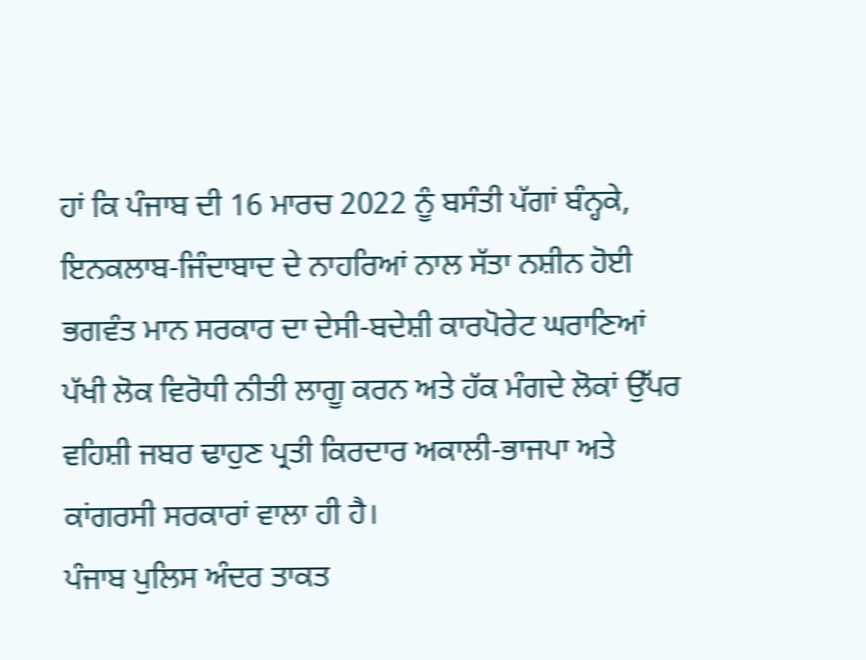ਹਾਂ ਕਿ ਪੰਜਾਬ ਦੀ 16 ਮਾਰਚ 2022 ਨੂੰ ਬਸੰਤੀ ਪੱਗਾਂ ਬੰਨ੍ਹਕੇ, ਇਨਕਲਾਬ-ਜਿੰਦਾਬਾਦ ਦੇ ਨਾਹਰਿਆਂ ਨਾਲ ਸੱਤਾ ਨਸ਼ੀਨ ਹੋਈ ਭਗਵੰਤ ਮਾਨ ਸਰਕਾਰ ਦਾ ਦੇਸੀ-ਬਦੇਸ਼ੀ ਕਾਰਪੋਰੇਟ ਘਰਾਣਿਆਂ ਪੱਖੀ ਲੋਕ ਵਿਰੋਧੀ ਨੀਤੀ ਲਾਗੂ ਕਰਨ ਅਤੇ ਹੱਕ ਮੰਗਦੇ ਲੋਕਾਂ ਉੱਪਰ ਵਹਿਸ਼ੀ ਜਬਰ ਢਾਹੁਣ ਪ੍ਰਤੀ ਕਿਰਦਾਰ ਅਕਾਲੀ-ਭਾਜਪਾ ਅਤੇ ਕਾਂਗਰਸੀ ਸਰਕਾਰਾਂ ਵਾਲਾ ਹੀ ਹੈ।
ਪੰਜਾਬ ਪੁਲਿਸ ਅੰਦਰ ਤਾਕਤ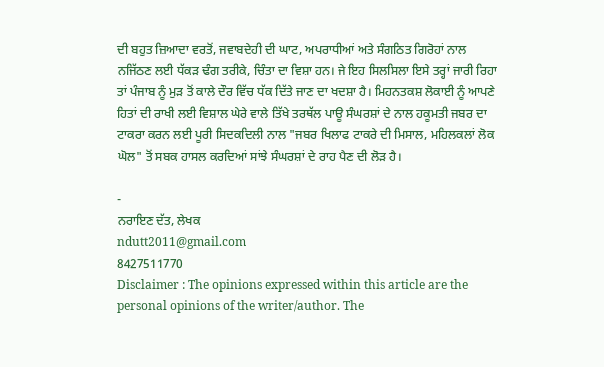ਦੀ ਬਹੁਤ ਜ਼ਿਆਦਾ ਵਰਤੋਂ, ਜਵਾਬਦੇਹੀ ਦੀ ਘਾਟ, ਅਪਰਾਧੀਆਂ ਅਤੇ ਸੰਗਠਿਤ ਗਿਰੋਹਾਂ ਨਾਲ ਨਜਿੱਠਣ ਲਈ ਧੱਕੜ ਢੰਗ ਤਰੀਕੇ, ਚਿੰਤਾ ਦਾ ਵਿਸ਼ਾ ਹਨ। ਜੇ ਇਹ ਸਿਲਸਿਲਾ ਇਸੇ ਤਰ੍ਹਾਂ ਜਾਰੀ ਰਿਹਾ ਤਾਂ ਪੰਜਾਬ ਨੂੰ ਮੁੜ ਤੋਂ ਕਾਲੇ ਦੌਰ ਵਿੱਚ ਧੱਕ ਦਿੱਤੇ ਜਾਣ ਦਾ ਖਦਸ਼ਾ ਹੈ। ਮਿਹਨਤਕਸ਼ ਲੋਕਾਈ ਨੂੰ ਆਪਣੇ ਹਿਤਾਂ ਦੀ ਰਾਖੀ ਲਈ ਵਿਸ਼ਾਲ ਘੇਰੇ ਵਾਲੇ ਤਿੱਖੇ ਤਰਥੱਲ ਪਾਊ ਸੰਘਰਸ਼ਾਂ ਦੇ ਨਾਲ ਹਕੂਮਤੀ ਜਬਰ ਦਾ ਟਾਕਰਾ ਕਰਨ ਲਈ ਪੂਰੀ ਸਿਦਕਦਿਲੀ ਨਾਲ "ਜਬਰ ਖਿਲਾਫ ਟਾਕਰੇ ਦੀ ਮਿਸਾਲ, ਮਹਿਲਕਲਾਂ ਲੋਕ ਘੋਲ" ਤੋਂ ਸਬਕ ਹਾਸਲ ਕਰਦਿਆਂ ਸਾਂਝੇ ਸੰਘਰਸ਼ਾਂ ਦੇ ਰਾਹ ਪੈਣ ਦੀ ਲੋੜ ਹੈ।

-
ਨਰਾਇਣ ਦੱਤ, ਲੇਖਕ
ndutt2011@gmail.com
8427511770
Disclaimer : The opinions expressed within this article are the personal opinions of the writer/author. The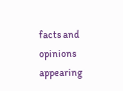facts and opinions appearing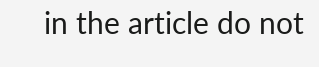in the article do not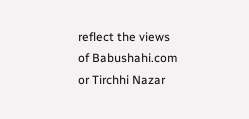reflect the views of Babushahi.com or Tirchhi Nazar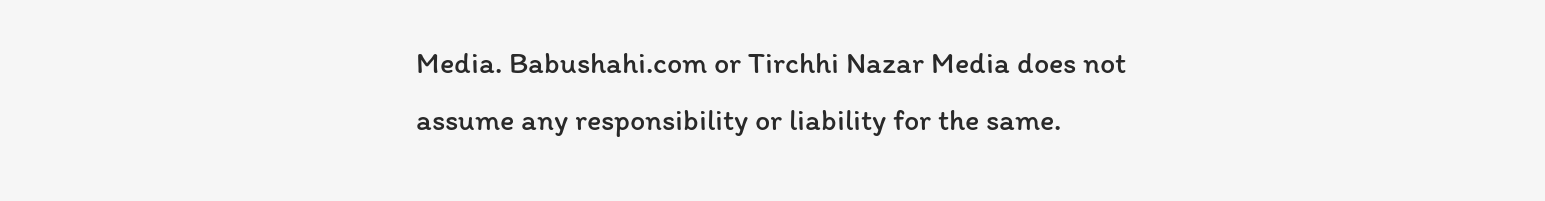Media. Babushahi.com or Tirchhi Nazar Media does not assume any responsibility or liability for the same.